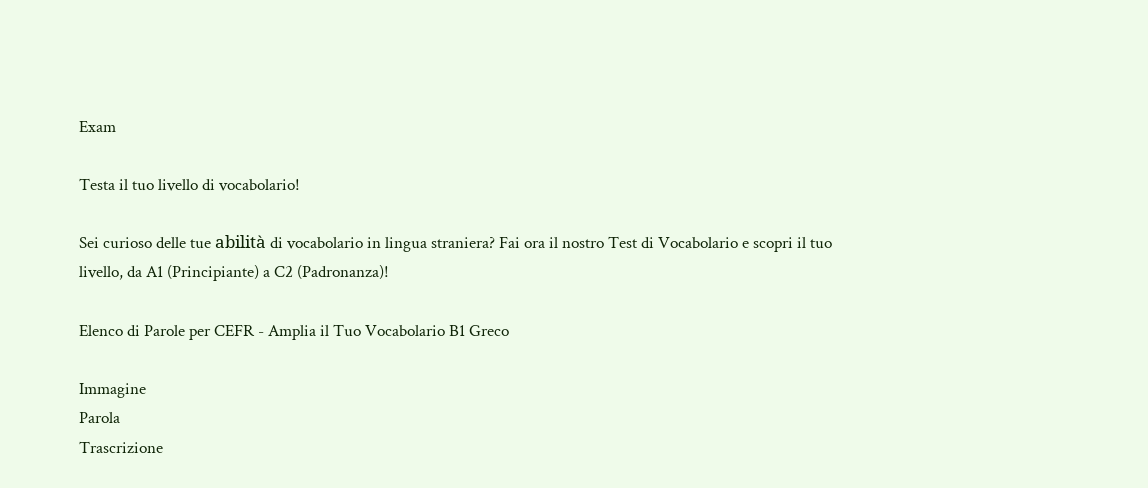Exam

Testa il tuo livello di vocabolario!

Sei curioso delle tue abilità di vocabolario in lingua straniera? Fai ora il nostro Test di Vocabolario e scopri il tuo livello, da A1 (Principiante) a C2 (Padronanza)!

Elenco di Parole per CEFR - Amplia il Tuo Vocabolario B1 Greco

Immagine
Parola
Trascrizione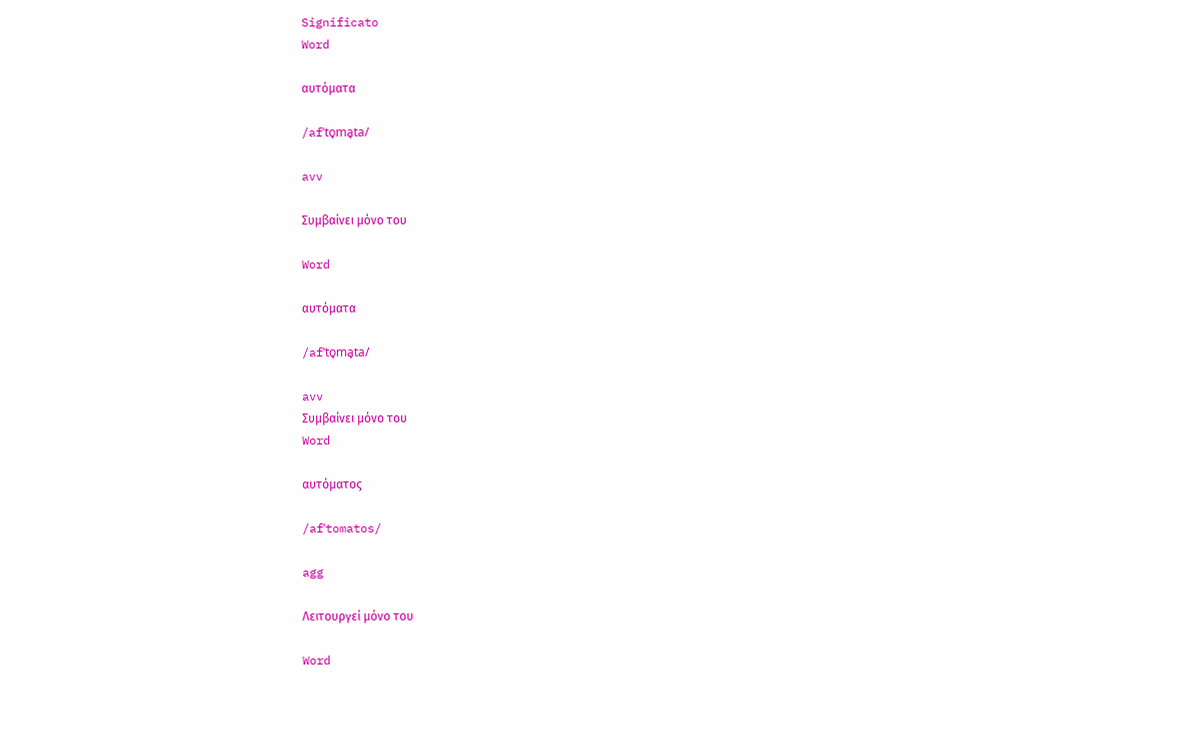Significato
Word

αυτόματα

/afˈto̞ma̞ta/

avv

Συμβαίνει μόνο του

Word

αυτόματα

/afˈto̞ma̞ta/

avv
Συμβαίνει μόνο του
Word

αυτόματος

/afˈtomatos/

agg

Λειτουργεί μόνο του

Word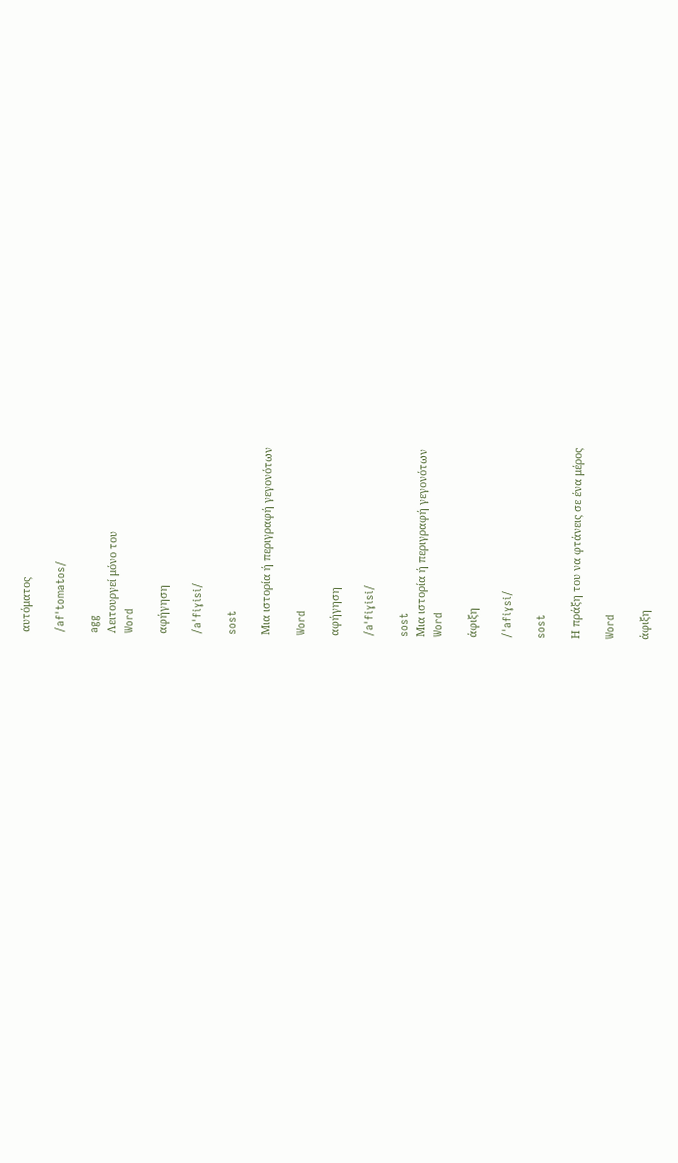αυτόματος

/afˈtomatos/

agg
Λειτουργεί μόνο του
Word

αφήγηση

/aˈfiɣisi/

sost

Μια ιστορία ή περιγραφή γεγονότων

Word

αφήγηση

/aˈfiɣisi/

sost
Μια ιστορία ή περιγραφή γεγονότων
Word

άφιξη

/ˈafiɣsi/

sost

Η πράξη του να φτάνεις σε ένα μέρος

Word

άφιξη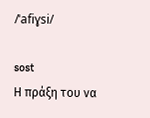/ˈafiɣsi/

sost
Η πράξη του να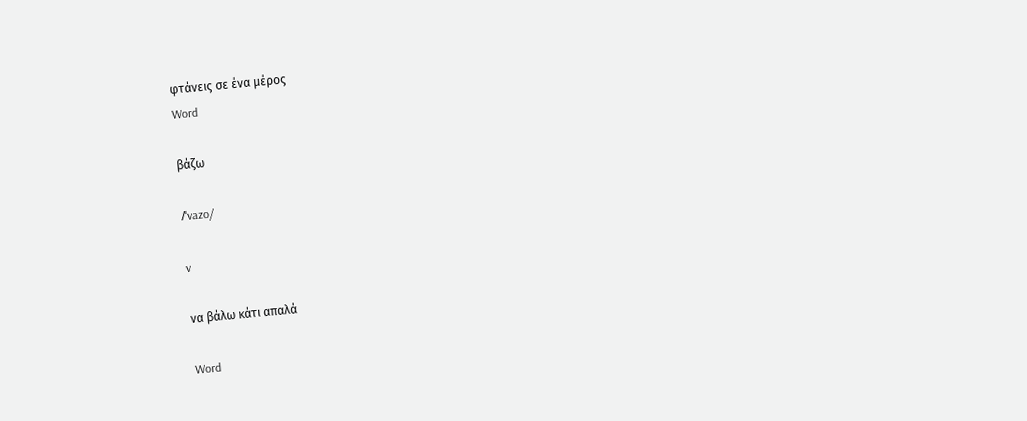φτάνεις σε ένα μέρος
Word

βάζω

/ˈvazo/

v

να βάλω κάτι απαλά

Word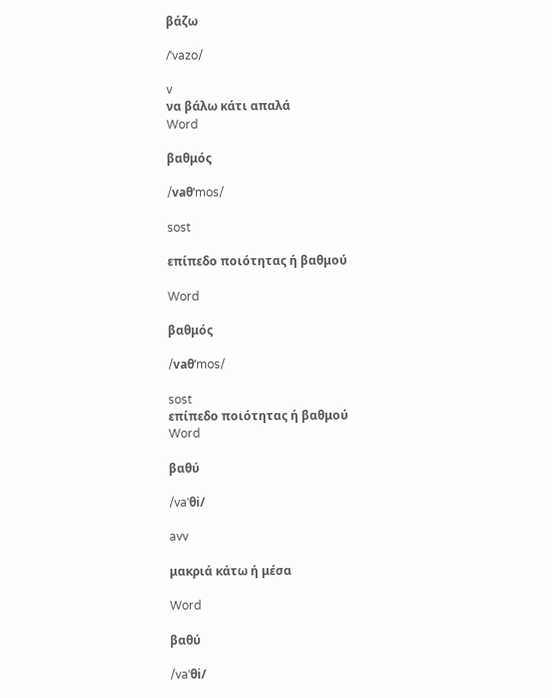βάζω

/ˈvazo/

v
να βάλω κάτι απαλά
Word

βαθμός

/vaθˈmos/

sost

επίπεδο ποιότητας ή βαθμού

Word

βαθμός

/vaθˈmos/

sost
επίπεδο ποιότητας ή βαθμού
Word

βαθύ

/vaˈθi/

avv

μακριά κάτω ή μέσα

Word

βαθύ

/vaˈθi/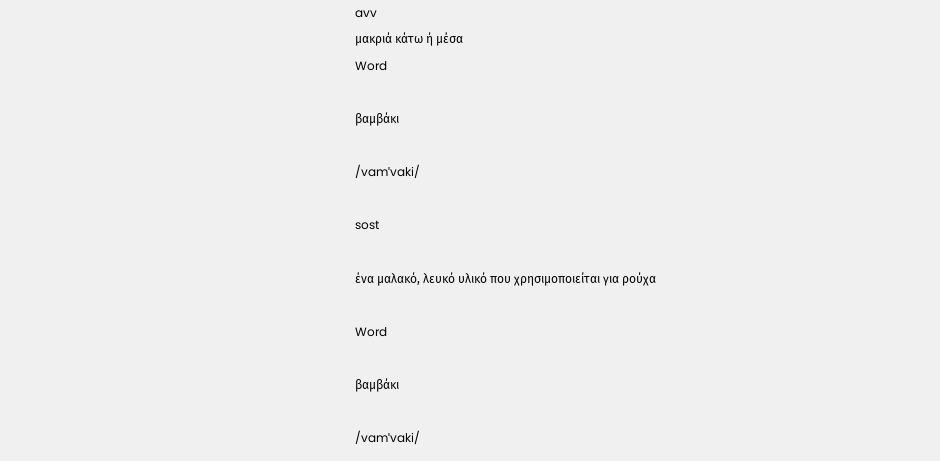avv
μακριά κάτω ή μέσα
Word

βαμβάκι

/vamˈvaki/

sost

ένα μαλακό, λευκό υλικό που χρησιμοποιείται για ρούχα

Word

βαμβάκι

/vamˈvaki/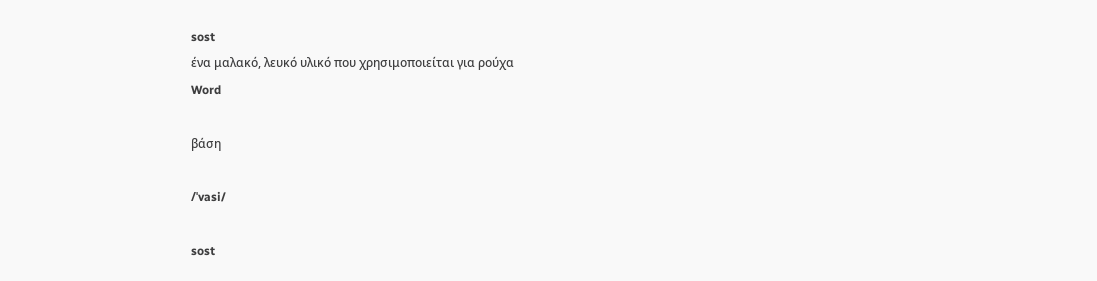sost
ένα μαλακό, λευκό υλικό που χρησιμοποιείται για ρούχα
Word

βάση

/ˈvasi/

sost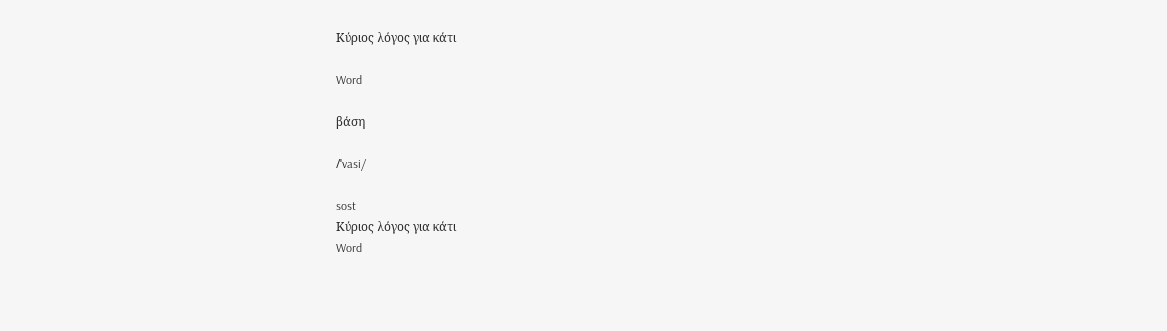Κύριος λόγος για κάτι

Word

βάση

/ˈvasi/

sost
Κύριος λόγος για κάτι
Word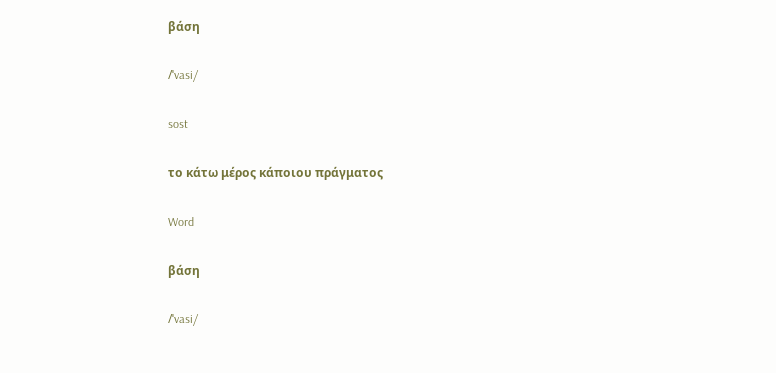βάση

/ˈvasi/

sost

το κάτω μέρος κάποιου πράγματος

Word

βάση

/ˈvasi/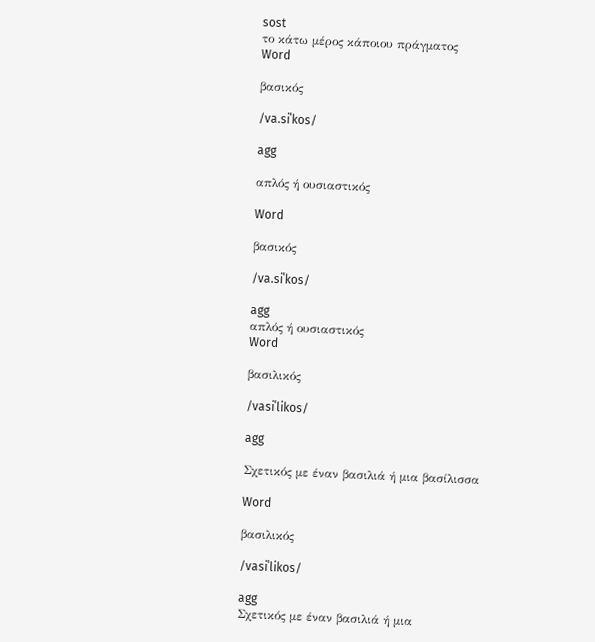sost
το κάτω μέρος κάποιου πράγματος
Word

βασικός

/va.siˈkos/

agg

απλός ή ουσιαστικός

Word

βασικός

/va.siˈkos/

agg
απλός ή ουσιαστικός
Word

βασιλικός

/vasiˈlikos/

agg

Σχετικός με έναν βασιλιά ή μια βασίλισσα

Word

βασιλικός

/vasiˈlikos/

agg
Σχετικός με έναν βασιλιά ή μια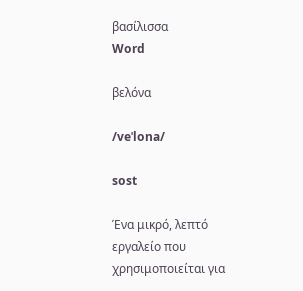βασίλισσα
Word

βελόνα

/veˈlona/

sost

Ένα μικρό, λεπτό εργαλείο που χρησιμοποιείται για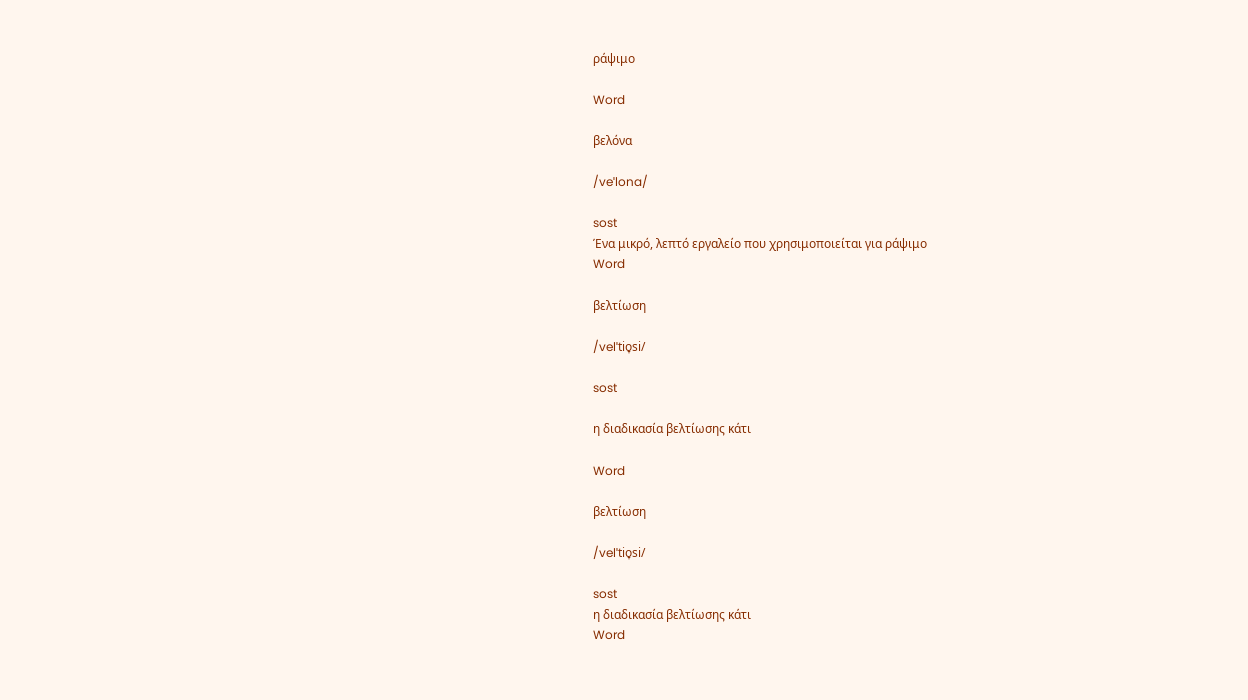ράψιμο

Word

βελόνα

/veˈlona/

sost
Ένα μικρό, λεπτό εργαλείο που χρησιμοποιείται για ράψιμο
Word

βελτίωση

/velˈtio̞si/

sost

η διαδικασία βελτίωσης κάτι

Word

βελτίωση

/velˈtio̞si/

sost
η διαδικασία βελτίωσης κάτι
Word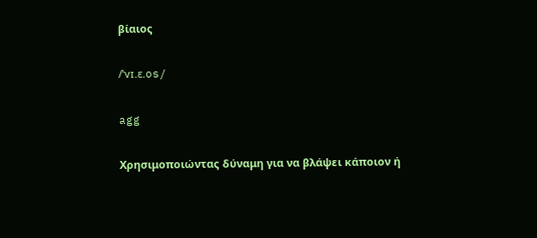βίαιος

/ˈvɪ.ɛ.os/

agg

Χρησιμοποιώντας δύναμη για να βλάψει κάποιον ή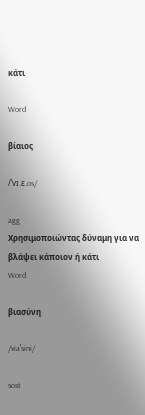κάτι

Word

βίαιος

/ˈvɪ.ɛ.os/

agg
Χρησιμοποιώντας δύναμη για να βλάψει κάποιον ή κάτι
Word

βιασύνη

/viaˈsini/

sost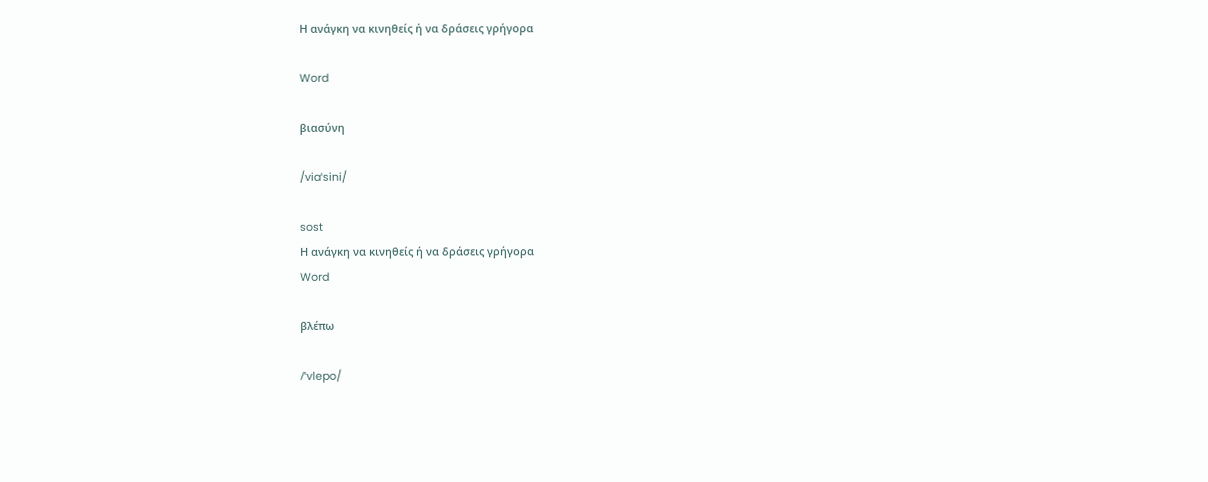Η ανάγκη να κινηθείς ή να δράσεις γρήγορα

Word

βιασύνη

/viaˈsini/

sost
Η ανάγκη να κινηθείς ή να δράσεις γρήγορα
Word

βλέπω

/ˈvlepo/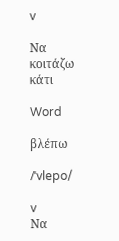v

Να κοιτάζω κάτι

Word

βλέπω

/ˈvlepo/

v
Να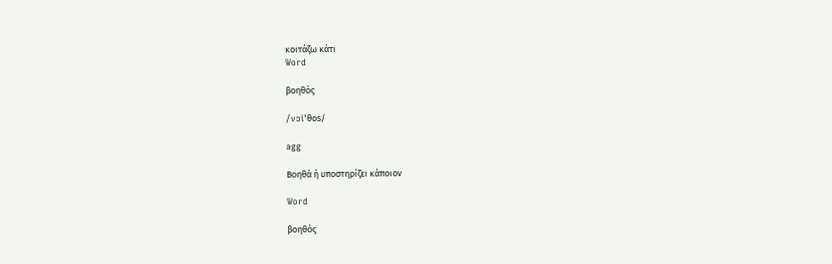κοιτάζω κάτι
Word

βοηθός

/vɔiˈθos/

agg

Βοηθά ή υποστηρίζει κάποιον

Word

βοηθός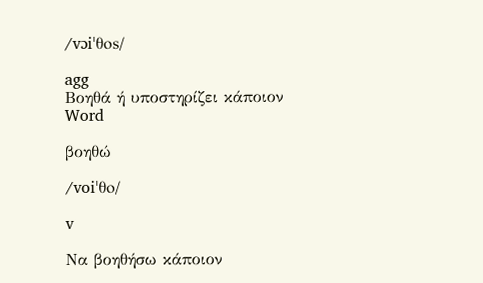/vɔiˈθos/

agg
Βοηθά ή υποστηρίζει κάποιον
Word

βοηθώ

/voiˈθo/

v

Να βοηθήσω κάποιον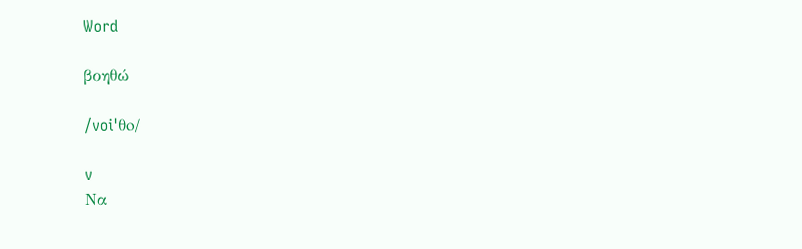Word

βοηθώ

/voiˈθo/

v
Να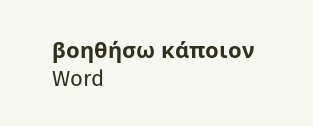βοηθήσω κάποιον
Word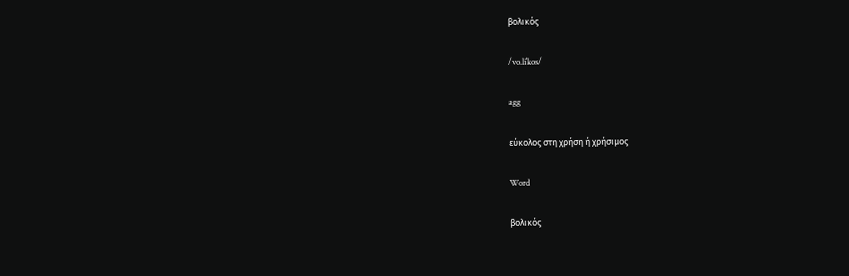βολικός

/vo.liˈkos/

agg

εύκολος στη χρήση ή χρήσιμος

Word

βολικός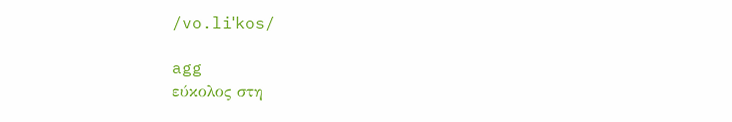/vo.liˈkos/

agg
εύκολος στη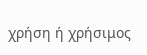χρήση ή χρήσιμος